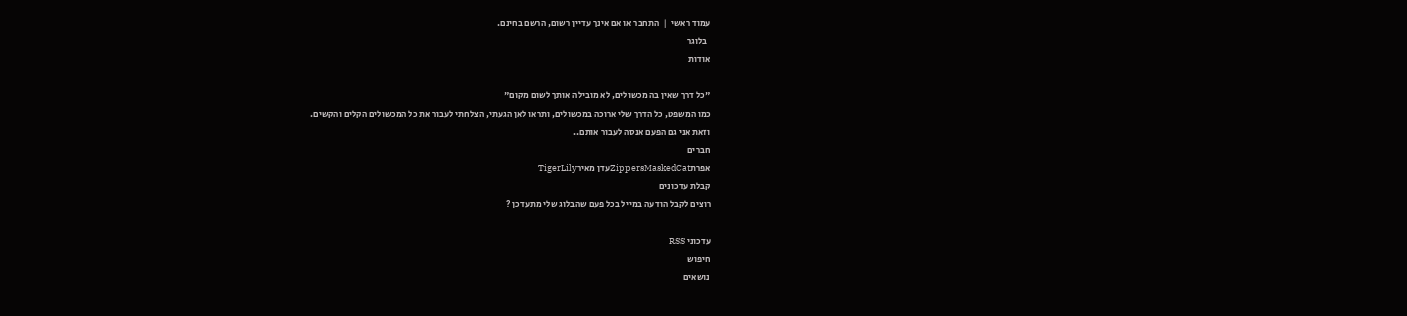עמוד ראשי  |  התחבר או אם אינך עדיין רשום, הרשם בחינם.
  בלוגר
אודות

"כל דרך שאין בה מכשולים, לא מובילה אותך לשום מקום"
כמו המשפט, כל הדרך שלי ארוכה במכשולים, ותראו לאן הגעתי, הצלחתי לעבור את כל המכשולים הקלים והקשים.
וזאת אני גם הפעם אנסה לעבור אותם..
חברים
אפרתZippersMaskedCatעדן מאירTigerLily
קבלת עדכונים
רוצים לקבל הודעה במייל בכל פעם שהבלוג שלי מתעדכן ?

עדכוני RSS
חיפוש
נושאים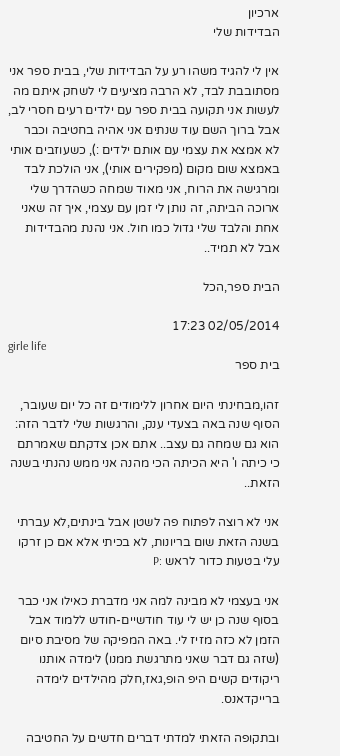ארכיון
הבדידות שלי

אין לי להגיד משהו רע על הבדידות שלי, בבית ספר אני מסתובבת לבד, לא הרבה מציעים לי לשחק איתם מה לעשות אני תקועה בבית ספר עם ילדים רעים חסרי לב, אבל ברוך השם עוד שנתים אני אהיה בחטיבה וכבר לא אמצא את עצמי עם אותם ילדים :), כשעוזבים אותי באמצא שום מקום (מפקירים אותי), אני הולכת לבד ומרגישה את הרוח, אני מאוד שמחה כשהדרך שלי ארוכה הביתה, זה נותן לי זמן עם עצמי, איך זה שאני אחת והלבד שלי גדול כמו חול. אני נהנת מהבדידות אבל לא תמיד..

הבית ספר,הכל

02/05/2014 17:23
girle life
בית ספר

זהו,מבחינתי היום אחרון ללימודים זה כל יום שעובר, הסוף שנה באה בצעדי ענק, והרגשות שלי לדבר הזה: הוא גם שמחה גם עצב.. אתם אכן צדקתם שאמרתם כי כיתה ו' היא הכיתה הכי מהנה אני ממש נהנתי בשנה הזאת..

אני לא רוצה לפתוח פה לשטן אבל בינתים,לא עברתי בשנה הזאת שום בריונות, לא בכיתי אלא אם כן זרקו עלי בטעות כדור לראש :P

אני בעצמי לא מבינה למה אני מדברת כאילו אני כבר בסוף שנה כן יש לי עוד חודשיים-חודש ללמוד אבל הזמן לא כזה מזיז לי. באה המפיקה של מסיבת סיום (שזה גם דבר שאני מתרגשת ממנו) לימדה אותנו ריקודים קשים היפ הופ,גאז,חלק מהילדים לימדה ברייקדאנס.

ובתקופה הזאתי למדתי דברים חדשים על החטיבה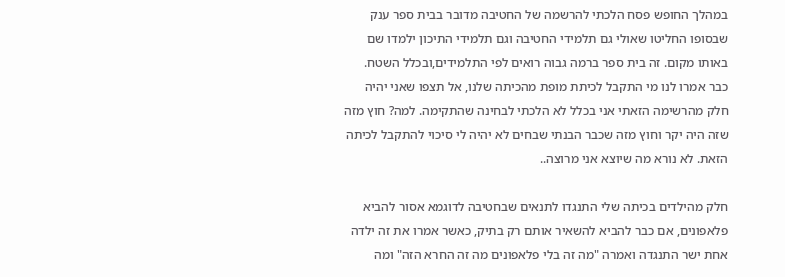במהלך החופש פסח הלכתי להרשמה של החטיבה מדובר בבית ספר ענק שבסופו החליטו שאולי גם תלמידי החטיבה וגם תלמידי התיכון ילמדו שם באותו מקום. זה בית ספר ברמה גבוה רואים לפי התלמידים,ובכלל השטח. כבר אמרו לנו מי התקבל לכיתת מופת מהכיתה שלנו, אל תצפו שאני יהיה חלק מהרשימה הזאתי אני בכלל לא הלכתי לבחינה שהתקימה. למה? חוץ מזה שזה היה יקר וחוץ מזה שכבר הבנתי שבחים לא יהיה לי סיכוי להתקבל לכיתה הזאת. לא נורא מה שיוצא אני מרוצה..

חלק מהילדים בכיתה שלי התנגדו לתנאים שבחטיבה לדוגמא אסור להביא פלאפונים, אם כבר להביא להשאיר אותם רק בתיק, כאשר אמרו את זה ילדה אחת ישר התנגדה ואמרה "מה זה בלי פלאפונים מה זה החרא הזה" ומה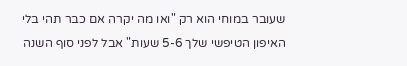שעובר במוחי הוא רק "ואו מה יקרה אם כבר תהי בלי האיפון הטיפשי שלך 5-6 שעות" אבל לפני סוף השנה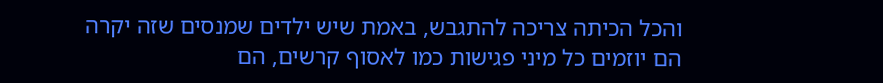והכל הכיתה צריכה להתגבש, באמת שיש ילדים שמנסים שזה יקרה הם יוזמים כל מיני פגישות כמו לאסוף קרשים, הם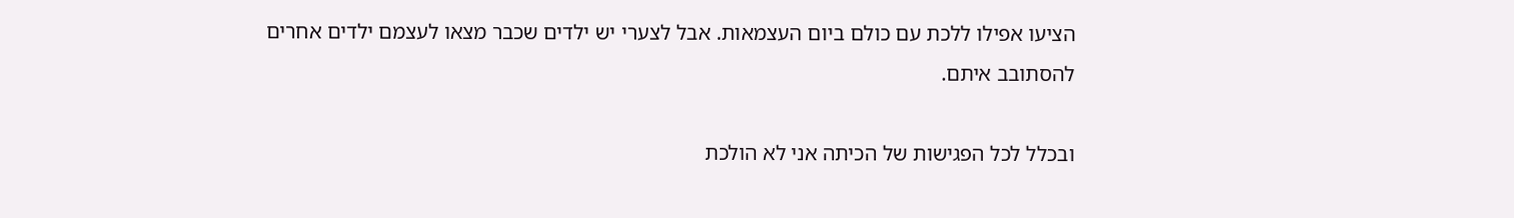הציעו אפילו ללכת עם כולם ביום העצמאות. אבל לצערי יש ילדים שכבר מצאו לעצמם ילדים אחרים להסתובב איתם.

ובכלל לכל הפגישות של הכיתה אני לא הולכת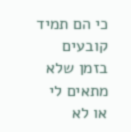כי הם תמיד קובעים בזמן שלא מתאים לי או לא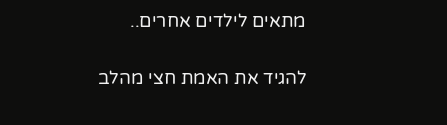מתאים לילדים אחרים..

להגיד את האמת חצי מהלב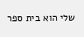שלי הוא בית ספר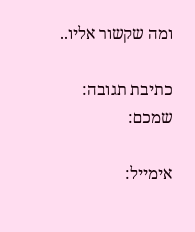ומה שקשור אליו..

כתיבת תגובה:
שמכם:

אימייל: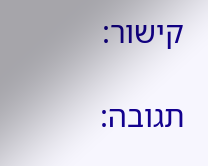קישור:

תגובה: